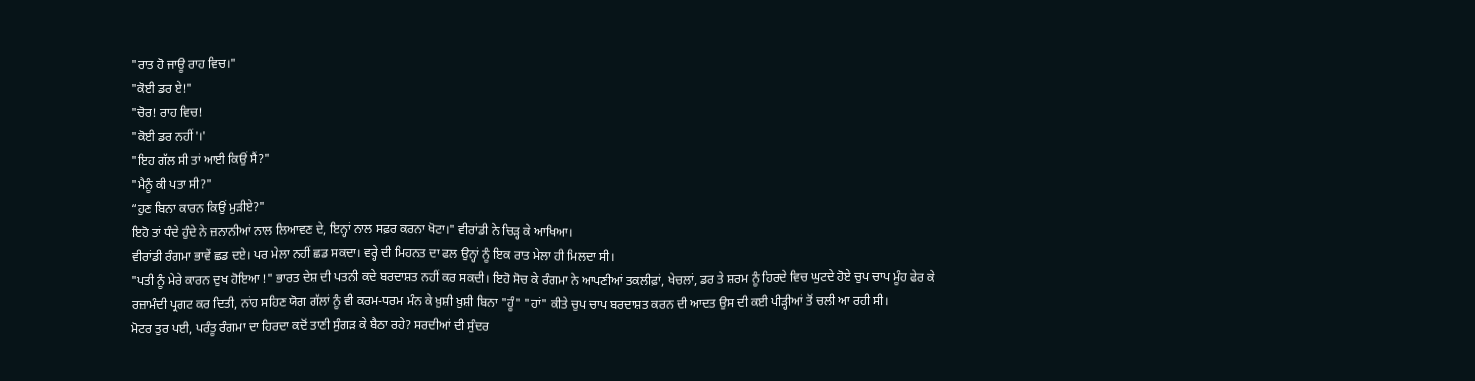"ਰਾਤ ਹੋ ਜਾਊ ਰਾਹ ਵਿਚ।"
"ਕੋਈ ਡਰ ਏ!"
"ਚੋਰ! ਰਾਹ ਵਿਚ!
"ਕੋਈ ਡਰ ਨਹੀਂ'।'
"ਇਹ ਗੱਲ ਸੀ ਤਾਂ ਆਈ ਕਿਉਂ ਸੈਂ?"
"ਮੈਨੂੰ ਕੀ ਪਤਾ ਸੀ?"
“ਹੁਣ ਬਿਨਾ ਕਾਰਨ ਕਿਉਂ ਮੁੜੀਏ?"
ਇਹੋ ਤਾਂ ਧੰਦੇ ਹੁੰਦੇ ਨੇ ਜ਼ਨਾਨੀਆਂ ਨਾਲ ਲਿਆਵਣ ਦੇ, ਇਨ੍ਹਾਂ ਨਾਲ ਸਫ਼ਰ ਕਰਨਾ ਖੋਟਾ।" ਵੀਰਾਂਡੀ ਨੇ ਚਿੜ੍ਹ ਕੇ ਆਖਿਆ।
ਵੀਰਾਂਡੀ ਰੰਗਮਾ ਭਾਵੇਂ ਛਡ ਦਏ। ਪਰ ਮੇਲਾ ਨਹੀਂ ਛਡ ਸਕਦਾ। ਵਰ੍ਹੇ ਦੀ ਮਿਹਨਤ ਦਾ ਫਲ ਉਨ੍ਹਾਂ ਨੂੰ ਇਕ ਰਾਤ ਮੇਲਾ ਹੀ ਮਿਲਦਾ ਸੀ।
"ਪਤੀ ਨੂੰ ਮੇਰੇ ਕਾਰਨ ਦੁਖ ਹੋਇਆ !" ਭਾਰਤ ਦੇਸ਼ ਦੀ ਪਤਨੀ ਕਦੇ ਬਰਦਾਸ਼ਤ ਨਹੀਂ ਕਰ ਸਕਦੀ। ਇਹੋ ਸੋਚ ਕੇ ਰੰਗਮਾ ਨੇ ਆਪਣੀਆਂ ਤਕਲੀਫ਼ਾਂ, ਖੇਚਲਾਂ, ਡਰ ਤੇ ਸ਼ਰਮ ਨੂੰ ਹਿਰਦੇ ਵਿਚ ਘੁਟਦੇ ਹੋਏ ਚੁਪ ਚਾਪ ਮੂੰਹ ਫੇਰ ਕੇ ਰਜ਼ਾਮੰਦੀ ਪ੍ਰਗਟ ਕਰ ਦਿਤੀ, ਨਾਂਹ ਸਹਿਣ ਯੋਗ ਗੱਲਾਂ ਨੂੰ ਵੀ ਕਰਮ-ਧਰਮ ਮੰਨ ਕੇ ਖ਼ੁਸ਼ੀ ਖ਼ੁਸ਼ੀ ਬਿਨਾ "ਹੂੰ" "ਹਾਂ" ਕੀਤੇ ਚੁਪ ਚਾਪ ਬਰਦਾਸ਼ਤ ਕਰਨ ਦੀ ਆਦਤ ਉਸ ਦੀ ਕਈ ਪੀੜ੍ਹੀਆਂ ਤੋਂ ਚਲੀ ਆ ਰਹੀ ਸੀ।
ਮੋਟਰ ਤੁਰ ਪਈ, ਪਰੰਤੂ ਰੰਗਮਾ ਦਾ ਹਿਰਦਾ ਕਦੋਂ ਤਾਣੀ ਸੁੰਗੜ ਕੇ ਬੈਠਾ ਰਹੇ? ਸਰਦੀਆਂ ਦੀ ਸੁੰਦਰ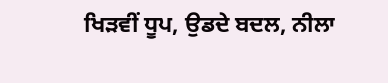ਖਿੜਵੀਂ ਧੂਪ, ਉਡਦੇ ਬਦਲ, ਨੀਲਾ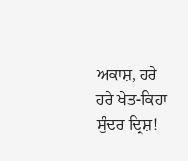ਅਕਾਸ਼, ਹਰੇ ਹਰੇ ਖੇਤ-ਕਿਹਾ ਸੁੰਦਰ ਦ੍ਰਿਸ਼!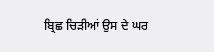ਬ੍ਰਿਛ ਚਿੜੀਆਂ ਉਸ ਦੇ ਘਰ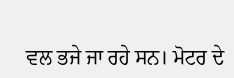ਵਲ ਭਜੇ ਜਾ ਰਹੇ ਸਨ। ਮੋਟਰ ਦੇ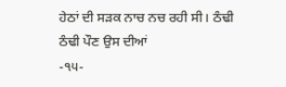ਹੇਠਾਂ ਦੀ ਸੜਕ ਨਾਚ ਨਚ ਰਹੀ ਸੀ। ਠੰਢੀ ਠੰਢੀ ਪੌਣ ਉਸ ਦੀਆਂ
-੧੫-